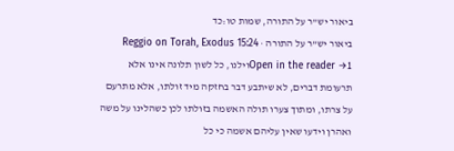ביאור יש"ר על התורה, שמות טו:כד
ביאור יש"ר על התורה · Reggio on Torah, Exodus 15:24
Open in the reader →1וילנו, כל לשון תלונה אינו אלא תרעומת דברים, לא שיתבע דבר בחזקה מיד זולתו, אלא מתרעם על צרתו, ומתוך צערו תולה האשמה בזולתו לכן כשהלינו על משה ואהרן וידעו שאין עליהם אשמה כי כל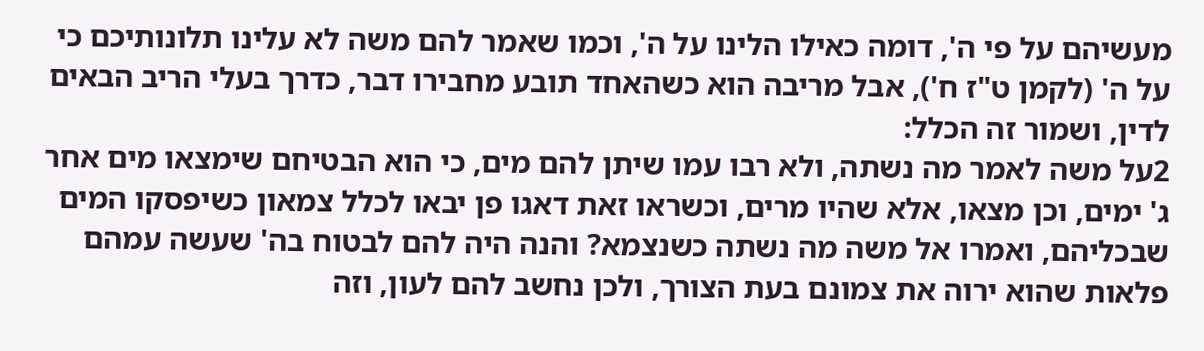מעשיהם על פי ה', דומה כאילו הלינו על ה', וכמו שאמר להם משה לא עלינו תלונותיכם כי על ה' (לקמן ט"ז ח'), אבל מריבה הוא כשהאחד תובע מחבירו דבר, כדרך בעלי הריב הבאים לדין, ושמור זה הכלל:
2על משה לאמר מה נשתה, ולא רבו עמו שיתן להם מים, כי הוא הבטיחם שימצאו מים אחר ג' ימים, וכן מצאו, אלא שהיו מרים, וכשראו זאת דאגו פן יבאו לכלל צמאון כשיפסקו המים שבכליהם, ואמרו אל משה מה נשתה כשנצמא? והנה היה להם לבטוח בה' שעשה עמהם פלאות שהוא ירוה את צמונם בעת הצורך, ולכן נחשב להם לעון, וזה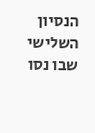הנסיון השלישי שבו נסו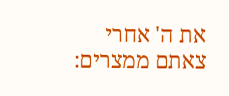את ה' אחרי צאתם ממצרים: